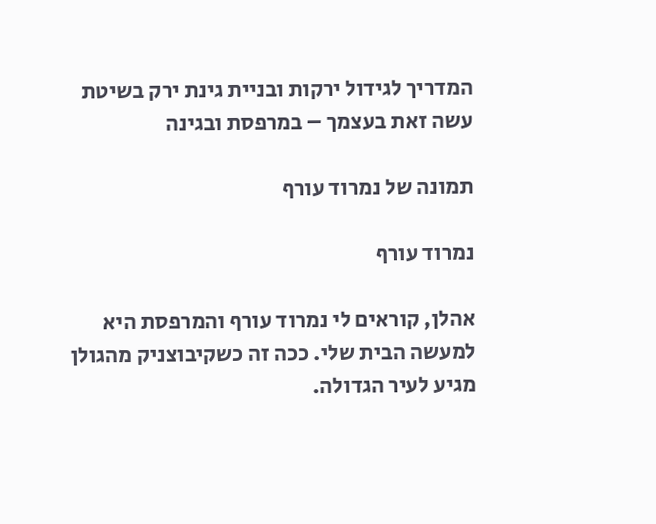המדריך לגידול ירקות ובניית גינת ירק בשיטת עשה זאת בעצמך – במרפסת ובגינה

תמונה של נמרוד עורף

נמרוד עורף

אהלן, קוראים לי נמרוד עורף והמרפסת היא למעשה הבית שלי. ככה זה כשקיבוצניק מהגולן מגיע לעיר הגדולה.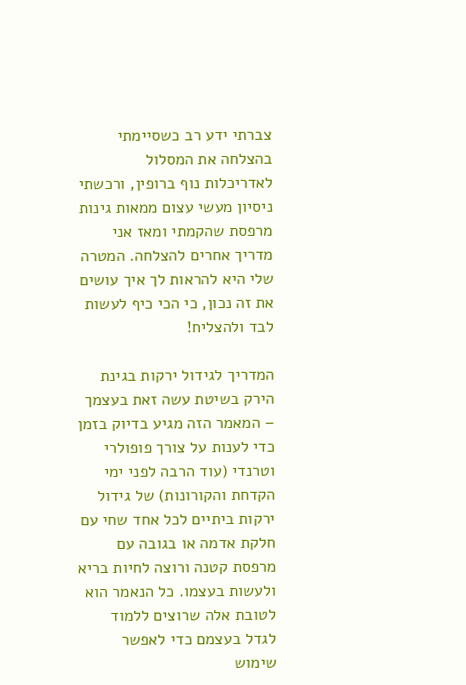צברתי ידע רב כשסיימתי בהצלחה את המסלול לאדריכלות נוף ברופין, ורכשתי ניסיון מעשי עצום ממאות גינות מרפסת שהקמתי ומאז אני מדריך אחרים להצלחה. המטרה שלי היא להראות לך איך עושים את זה נכון, כי הכי כיף לעשות לבד ולהצליח!

המדריך לגידול ירקות בגינת הירק בשיטת עשה זאת בעצמך – המאמר הזה מגיע בדיוק בזמן כדי לענות על צורך פופולרי וטרנדי (עוד הרבה לפני ימי הקדחת והקורונות) של גידול ירקות ביתיים לכל אחד שחי עם חלקת אדמה או בגובה עם מרפסת קטנה ורוצה לחיות בריא ולעשות בעצמו. כל הנאמר הוא לטובת אלה שרוצים ללמוד לגדל בעצמם כדי לאפשר שימוש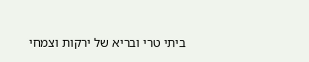ביתי טרי ובריא של ירקות וצמחי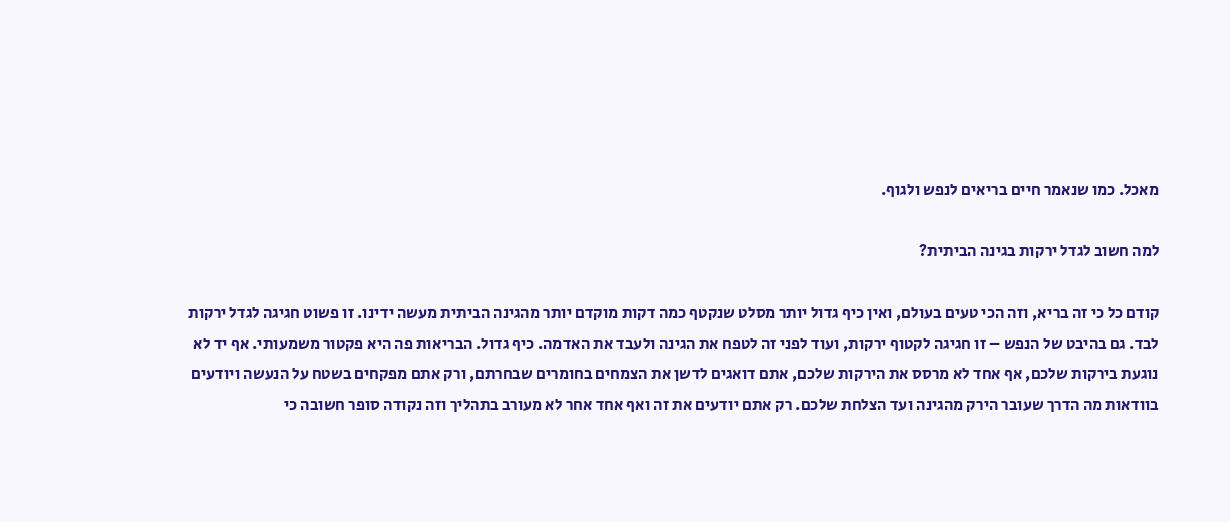מאכל. כמו שנאמר חיים בריאים לנפש ולגוף.

למה חשוב לגדל ירקות בגינה הביתית?

קודם כל כי זה בריא, וזה הכי טעים בעולם, ואין כיף גדול יותר מסלט שנקטף כמה דקות מוקדם יותר מהגינה הביתית מעשה ידינו. זו פשוט חגיגה לגדל ירקות לבד. גם בהיבט של הנפש – זו חגיגה לקטוף ירקות, ועוד לפני זה לטפח את הגינה ולעבד את האדמה. כיף גדול. הבריאות פה היא פקטור משמעותי. אף יד לא נוגעת בירקות שלכם, אף אחד לא מרסס את הירקות שלכם, אתם דואגים לדשן את הצמחים בחומרים שבחרתם, ורק אתם מפקחים בשטח על הנעשה ויודעים בוודאות מה הדרך שעובר הירק מהגינה ועד הצלחת שלכם. רק אתם יודעים את זה ואף אחד אחר לא מעורב בתהליך וזה נקודה סופר חשובה כי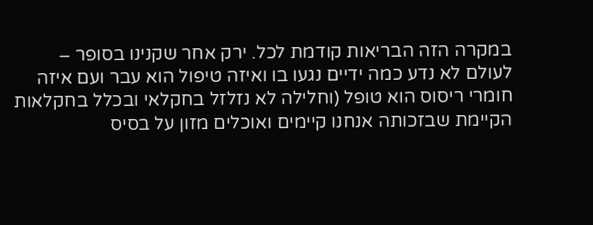במקרה הזה הבריאות קודמת לכל. ירק אחר שקנינו בסופר – לעולם לא נדע כמה ידיים נגעו בו ואיזה טיפול הוא עבר ועם איזה חומרי ריסוס הוא טופל (וחלילה לא נזלזל בחקלאי ובכלל בחקלאות הקיימת שבזכותה אנחנו קיימים ואוכלים מזון על בסיס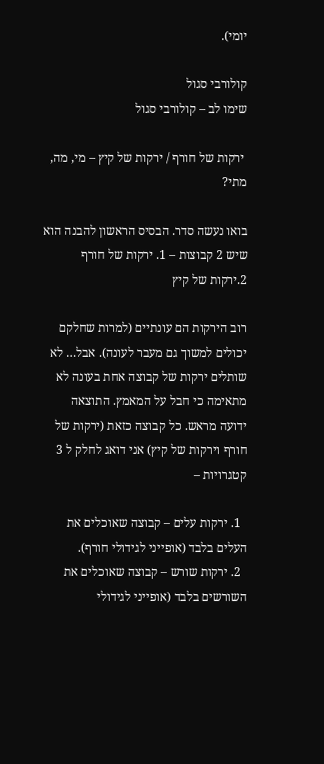יומי).

קולורבי סגול
שימו לב – קולורבי סגול

 ירקות של חורף / ירקות של קיץ – מי, מה, מתי?

בואו נעשה סדר. הבסיס הראשון להבנה הוא שיש 2 קבוצות – 1. ירקות של חורף  2.ירקות של קיץ

רוב הירקות הם עונתיים (למרות שחלקם יכולים למשוך גם מעבר לעונה). אבל… לא שותלים ירקות של קבוצה אחת בעונה לא מתאימה כי חבל על המאמץ. התוצאה ידועה מראש. כל קבוצה כזאת (ירקות של חורף וירקות של קיץ) אני דואג לחלק ל 3 קטגרויות –

  1. ירקות עלים – קבוצה שאוכלים את העלים בלבד (אופייני לגידולי חורף).
  2. ירקות שורש – קבוצה שאוכלים את השורשים בלבד (אופייני לגידולי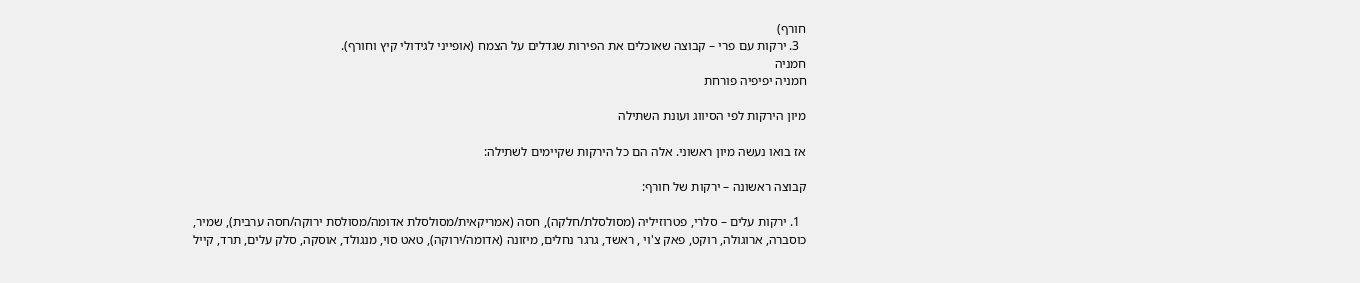חורף)
  3. ירקות עם פרי – קבוצה שאוכלים את הפירות שגדלים על הצמח (אופייני לגידולי קיץ וחורף).
חמניה
חמניה יפיפיה פורחת

מיון הירקות לפי הסיווג ועונת השתילה

אז בואו נעשה מיון ראשוני. אלה הם כל הירקות שקיימים לשתילה:

קבוצה ראשונה – ירקות של חורף:

  1. ירקות עלים – סלרי, פטרוזיליה (מסולסלת/חלקה), חסה (אמריקאית/מסולסלת אדומה/מסולסת ירוקה/חסה ערבית), שמיר, כוסברה, ארוגולה, רוקט, פאק צ'וי , ראשד, גרגר נחלים, מיזונה (אדומה/ירוקה), טאט סוי, מנגולד, אוסקה, סלק עלים, תרד, קייל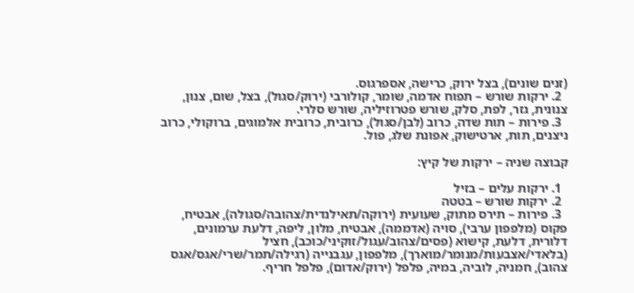(זנים שונים), בצל ירוק, כרישה, אספרגוס.
  2. ירקות שורש – תפוח אדמה, שומר, קולורבי (ירוק/סגול), בצל, שום, צנון, צנונית, גזר, לפת, סלק, שורש פטרוזיליה, שורש סלרי.
  3. פירות – תות שדה, כרוב (לבן/סגול), כרובית, כרובית אלמוגים, ברוקולי, כרוב ניצנים, תות, ארטישוק, אפונת שלג, פול.

קבוצה שניה – ירקות של קיץ:

  1. ירקות עלים – בזיל
  2. ירקות שורש – בטטה
  3. פירות – תירס מתוק, שעועית (ירוקה/תאילנדית/צהובה/סגולה), אבטיח, פקוס (מלפפון ערבי), סויה (אדממה), אבטיח, מלון, ליפה, דלעת ערמונים, דלורית, דלעת, קישוא (פסים/צהוב/עגול/זוקיני/כוכב), חציל (בלאדי/אצבעות/מנומר/מוארך), מלפפון, עגבנייה (רגילה/תמר/שרי/אגס/אגס צהוב), חמניה, לוביה, במיה, פלפל (ירוק/אדום), פלפל חריף.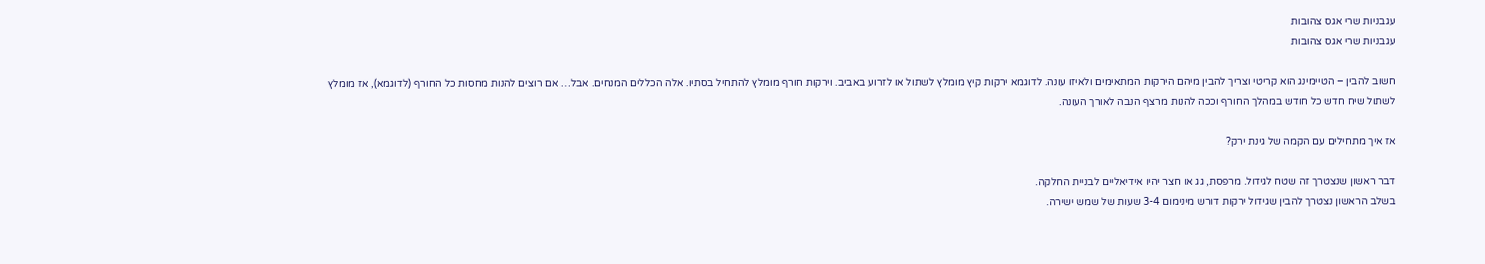עגבניות שרי אגס צהובות
עגבניות שרי אגס צהובות

חשוב להבין – הטיימינג הוא קריטי וצריך להבין מיהם הירקות המתאימים ולאיזו עונה. לדוגמא ירקות קיץ מומלץ לשתול או לזרוע באביב. וירקות חורף מומלץ להתחיל בסתיו. אלה הכללים המנחים. אבל… אם רוצים להנות מחסות כל החורף (לדוגמא), אז מומלץ לשתול שיח חדש כל חודש במהלך החורף וככה להנות מרצף הנבה לאורך העונה.

אז איך מתחילים עם הקמה של גינת ירק?

דבר ראשון שנצטרך זה שטח לגידול. מרפסת, גג או חצר יהיו אידיאליים לבניית החלקה.
בשלב הראשון נצטרך להבין שגידול ירקות דורש מינימום 3-4 שעות של שמש ישירה.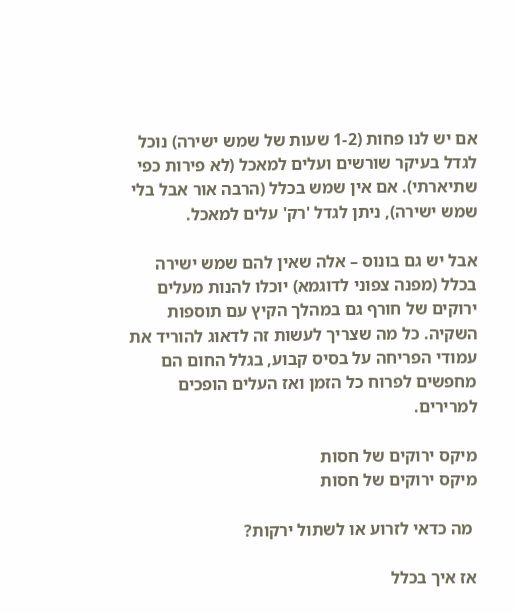אם יש לנו פחות (1-2 שעות של שמש ישירה) נוכל לגדל בעיקר שורשים ועלים למאכל (לא פירות כפי שתיארתי). אם אין שמש בכלל (הרבה אור אבל בלי שמש ישירה), ניתן לגדל 'רק' עלים למאכל.

אבל יש גם בונוס – אלה שאין להם שמש ישירה בכלל (מפנה צפוני לדוגמא) יוכלו להנות מעלים ירוקים של חורף גם במהלך הקיץ עם תוספות השקיה. כל מה שצריך לעשות זה לדאוג להוריד את עמודי הפריחה על בסיס קבוע, בגלל החום הם מחפשים לפרוח כל הזמן ואז העלים הופכים למרירים.

מיקס ירוקים של חסות
מיקס ירוקים של חסות

 מה כדאי לזרוע או לשתול ירקות?

אז איך בכלל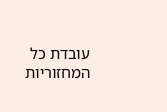עובדת כל המחזוריות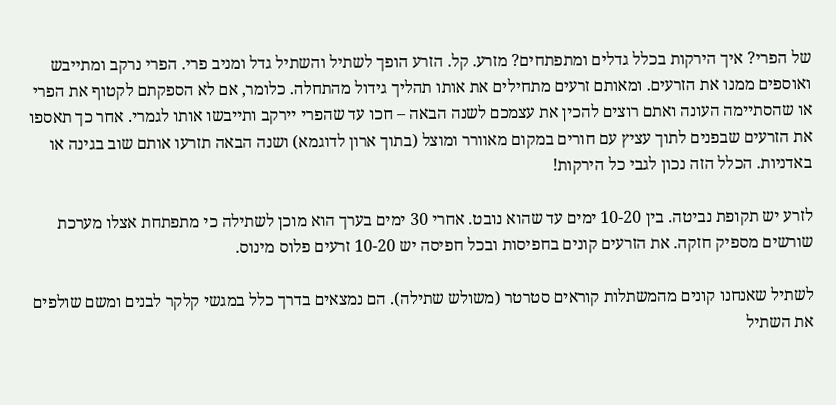של הפרי? איך הירקות בכלל גדלים ומתפתחים? מזרע. קל. הזרע הופך לשתיל והשתיל גדל ומניב פרי. הפרי נרקב ומתייבש ואוספים ממנו את הזרעים. ומאותם זרעים מתחילים את אותו תהליך גידול מהתחלה. כלומר, אם לא הספקתם לקטוף את הפרי או שהסתיימה העונה ואתם רוצים להכין את עצמכם לשנה הבאה – חכו עד שהפרי יירקב ותייבשו אותו לגמרי. אחר כך תאספו את הזרעים שבפנים לתוך עציץ עם חורים במקום מאוורר ומוצל (בתוך ארון לדוגמא) ושנה הבאה תזרעו אותם שוב בגינה או באדניות. הכלל הזה נכון לגבי כל הירקות!

לזרע יש תקופת נביטה. בין 10-20 ימים עד שהוא נובט. אחרי 30 ימים בערך הוא מוכן לשתילה כי מתפתחת אצלו מערכת שורשים מספיק חזקה. את הזרעים קונים בחפיסות ובכל חפיסה יש 10-20 זרעים פלוס מינוס.

לשתיל שאנחנו קונים מהמשתלות קוראים סטרטר (משולש שתילה). הם נמצאים בדרך כלל במגשי קלקר לבנים ומשם שולפים את השתיל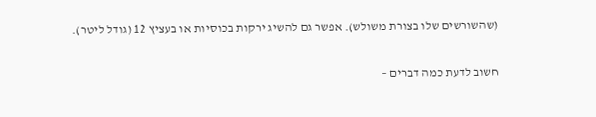(שהשורשים שלו בצורת משולש). אפשר גם להשיג ירקות בכוסיות או בעציץ 12 (גודל ליטר).

חשוב לדעת כמה דברים –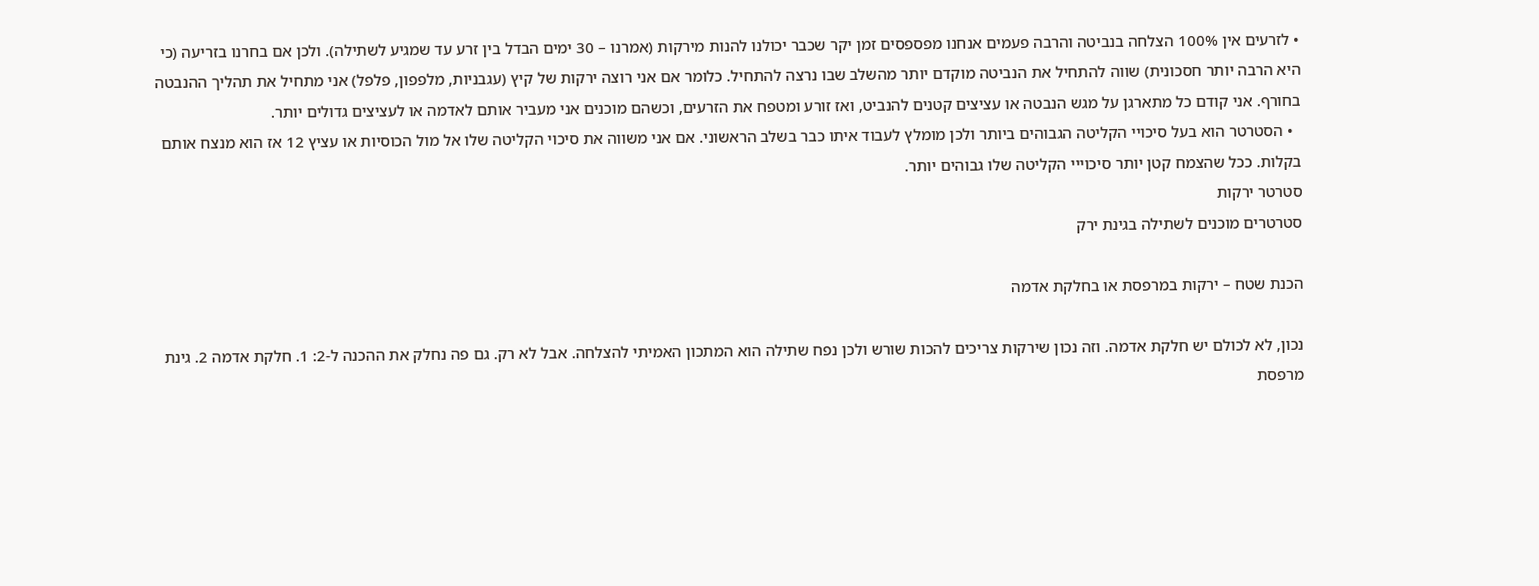• לזרעים אין 100% הצלחה בנביטה והרבה פעמים אנחנו מפספסים זמן יקר שכבר יכולנו להנות מירקות (אמרנו – 30 ימים הבדל בין זרע עד שמגיע לשתילה). ולכן אם בחרנו בזריעה (כי היא הרבה יותר חסכונית) שווה להתחיל את הנביטה מוקדם יותר מהשלב שבו נרצה להתחיל. כלומר אם אני רוצה ירקות של קיץ (עגבניות, מלפפון, פלפל) אני מתחיל את תהליך ההנבטה בחורף. אני קודם כל מתארגן על מגש הנבטה או עציצים קטנים להנביט, ואז זורע ומטפח את הזרעים, וכשהם מוכנים אני מעביר אותם לאדמה או לעציצים גדולים יותר.
  • הסטרטר הוא בעל סיכויי הקליטה הגבוהים ביותר ולכן מומלץ לעבוד איתו כבר בשלב הראשוני. אם אני משווה את סיכוי הקליטה שלו אל מול הכוסיות או עציץ 12 אז הוא מנצח אותם בקלות. ככל שהצמח קטן יותר סיכוייי הקליטה שלו גבוהים יותר.
סטרטר ירקות
סטרטרים מוכנים לשתילה בגינת ירק

הכנת שטח – ירקות במרפסת או בחלקת אדמה

נכון, לא לכולם יש חלקת אדמה. וזה נכון שירקות צריכים להכות שורש ולכן נפח שתילה הוא המתכון האמיתי להצלחה. אבל לא רק. גם פה נחלק את ההכנה ל-2: 1. חלקת אדמה 2. גינת מרפסת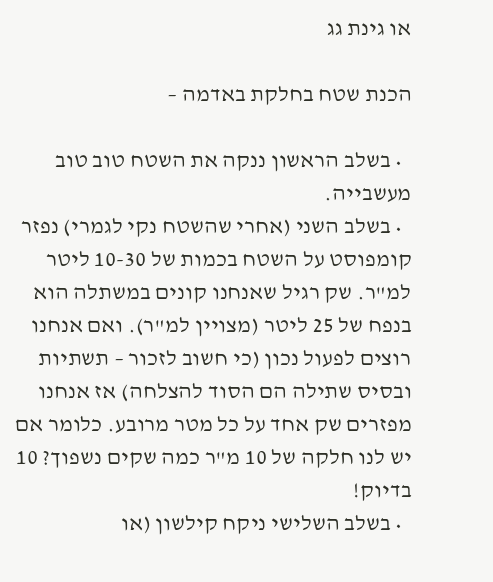או גינת גג

הכנת שטח בחלקת באדמה –

  • בשלב הראשון ננקה את השטח טוב טוב מעשבייה.
  • בשלב השני (אחרי שהשטח נקי לגמרי) נפזר קומפוסט על השטח בכמות של 10-30 ליטר למ"ר. שק רגיל שאנחנו קונים במשתלה הוא בנפח של 25 ליטר (מצויין למ"ר). ואם אנחנו רוצים לפעול נכון (כי חשוב לזכור – תשתיות ובסיס שתילה הם הסוד להצלחה) אז אנחנו מפזרים שק אחד על כל מטר מרובע. כלומר אם יש לנו חלקה של 10 מ"ר כמה שקים נשפוך? 10 בדיוק!
  • בשלב השלישי ניקח קילשון (או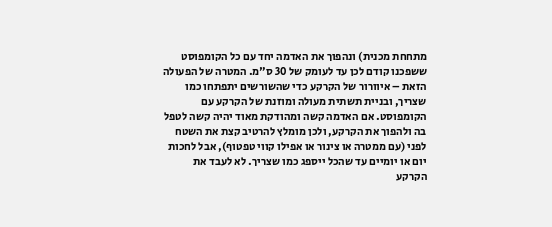מתחחת מכנית) ונהפוך את האדמה יחד עם כל הקומפוסט ששפכנו קודם לכן עד לעומק של 30 ס"מ. המטרה של הפעולה הזאת – איוורור של הקרקע כדי שהשורשים יתפתחו כמו שצריך, ובניית תשתית מעולה ומוזנת של הקרקע עם הקומפוסט. אם האדמה קשה ומהודקת מאוד יהיה קשה לטפל בה ולהפוך את הקרקע, ולכן מומלץ להרטיב קצת את השטח לפני (עם ממטרה או צינור או אפילו קווי טפטוף), אבל לחכות יום או יומיים עד שהכל ייספג כמו שצריך. לא לעבד את הקרקע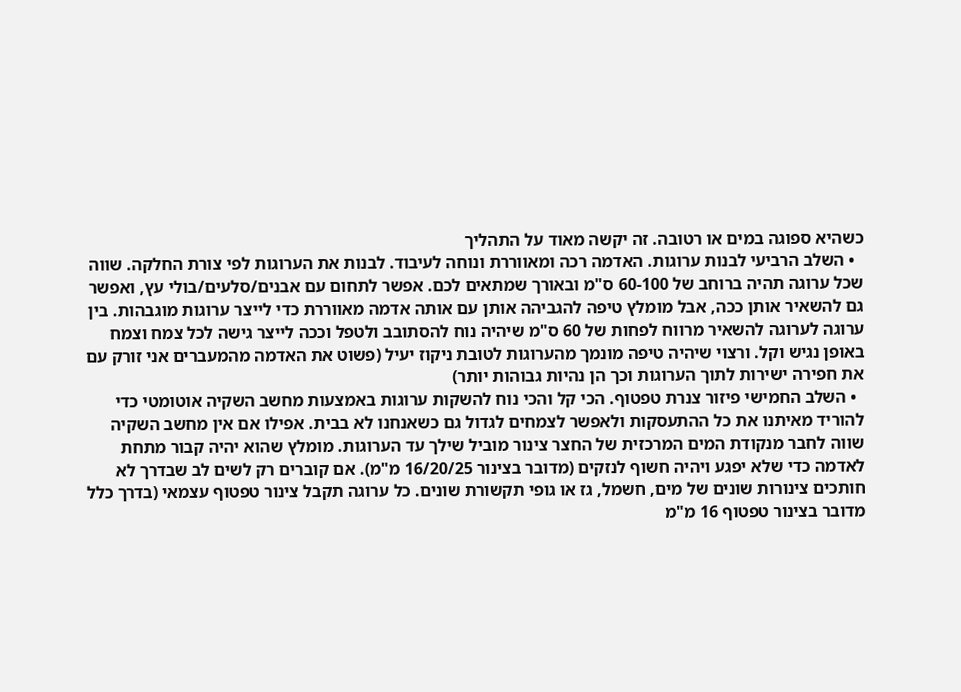כשהיא ספוגה במים או רטובה. זה יקשה מאוד על התהליך
  • השלב הרביעי לבנות ערוגות. האדמה רכה ומאווררת ונוחה לעיבוד. לבנות את הערוגות לפי צורת החלקה. שווה שכל ערוגה תהיה ברוחב של 60-100 ס"מ ובאורך שמתאים לכם. אפשר לתחום עם אבנים/סלעים/בולי עץ, ואפשר גם להשאיר אותן ככה, אבל מומלץ טיפה להגביהה אותן עם אותה אדמה מאווררת כדי לייצר ערוגות מוגבהות. בין ערוגה לערוגה להשאיר מרווח לפחות של 60 ס"מ שיהיה נוח להסתובב ולטפל וככה לייצר גישה לכל צמח וצמח באופן נגיש וקל. ורצוי שיהיה טיפה מונמך מהערוגות לטובת ניקוז יעיל (פשוט את האדמה מהמעברים אני זורק עם את חפירה ישירות לתוך הערוגות וכך הן נהיות גבוהות יותר)
  • השלב החמישי פיזור צנרת טפטוף. הכי קל והכי נוח להשקות ערוגות באמצעות מחשב השקיה אוטומטי כדי להוריד מאיתנו את כל ההתעסקות ולאפשר לצמחים לגדול גם כשאנחנו לא בבית. אפילו אם אין מחשב השקיה שווה לחבר מנקודת המים המרכזית של החצר צינור מוביל שילך עד הערוגות. מומלץ שהוא יהיה קבור מתחת לאדמה כדי שלא יפגע ויהיה חשוף לנזקים (מדובר בצינור 16/20/25 מ"מ). אם קוברים רק לשים לב שבדרך לא חותכים צינורות שונים של מים, חשמל, גז או גופי תקשורת שונים. כל ערוגה תקבל צינור טפטוף עצמאי (בדרך כלל מדובר בצינור טפטוף 16 מ"מ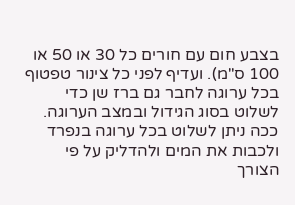בצבע חום עם חורים כל 30 או 50 או 100 ס"מ). ועדיף לפני כל צינור טפטוף בכל ערוגה לחבר גם ברז שן כדי לשלוט בסוג הגידול ובמצב הערוגה. ככה ניתן לשלוט בכל ערוגה בנפרד ולכבות את המים ולהדליק על פי הצורך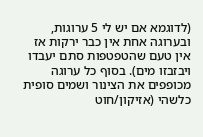(לדוגמא אם יש לי 5 ערוגות, ובערוגה אחת אין כבר ירקות אז אין טעם שהטפטפות סתם יעבדו ויבזבזו מים). בסוף כל ערוגה מכופפים את הצינור ושמים סופית כלשהי (אזיקון/חוט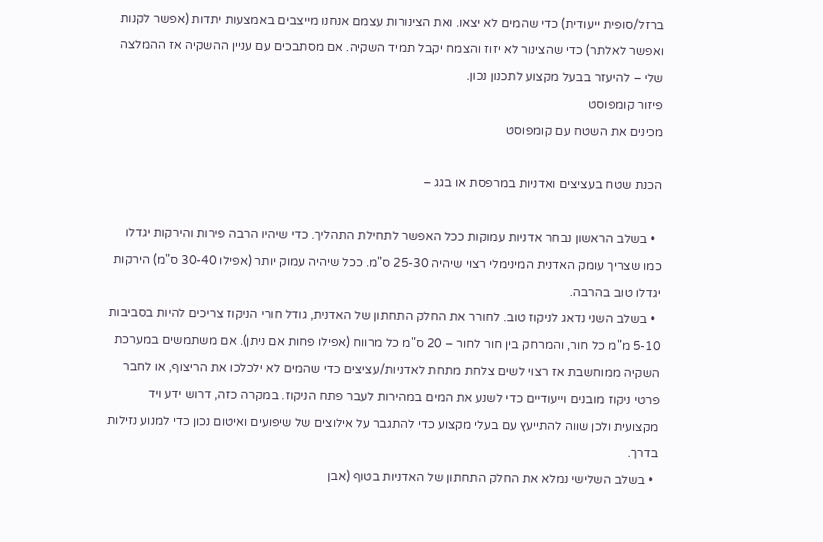ברזל/סופית ייעודית) כדי שהמים לא יצאו. ואת הצינורות עצמם אנחנו מייצבים באמצעות יתדות (אפשר לקנות ואפשר לאלתר) כדי שהצינור לא יזוז והצמח יקבל תמיד השקיה. אם מסתבכים עם עניין ההשקיה אז ההמלצה שלי – להיעזר בבעל מקצוע לתכנון נכון.
פיזור קומפוסט
מכינים את השטח עם קומפוסט

הכנת שטח בעציצים ואדניות במרפסת או בגג –

  • בשלב הראשון נבחר אדניות עמוקות ככל האפשר לתחילת התהליך. כדי שיהיו הרבה פירות והירקות יגדלו כמו שצריך עומק האדנית המינימלי רצוי שיהיה 25-30 ס"מ. ככל שיהיה עמוק יותר (אפילו 30-40 ס"מ) הירקות יגדלו טוב בהרבה.
  • בשלב השני נדאג לניקוז טוב. לחורר את החלק התחתון של האדנית, גודל חורי הניקוז צריכים להיות בסביבות 5-10 מ"מ כל חור, והמרחק בין חור לחור – 20 ס"מ כל מרווח (אפילו פחות אם ניתן). אם משתמשים במערכת השקיה ממוחשבת אז רצוי לשים צלחת מתחת לאדניות/עציצים כדי שהמים לא ילכלכו את הריצוף, או לחבר פרטי ניקוז מובנים וייעודיים כדי לשנע את המים במהירות לעבר פתח הניקוז. במקרה כזה, דרוש ידע ויד מקצועית ולכן שווה להתייעץ עם בעלי מקצוע כדי להתגבר על אילוצים של שיפועים ואיטום נכון כדי למנוע נזילות בדרך.
  • בשלב השלישי נמלא את החלק התחתון של האדניות בטוף (אבן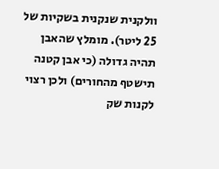וולקנית שנקנית בשקיות של 25 ליטר). מומלץ שהאבן תהיה גדולה (כי אבן קטנה תישטף מהחורים) ולכן רצוי לקנות שק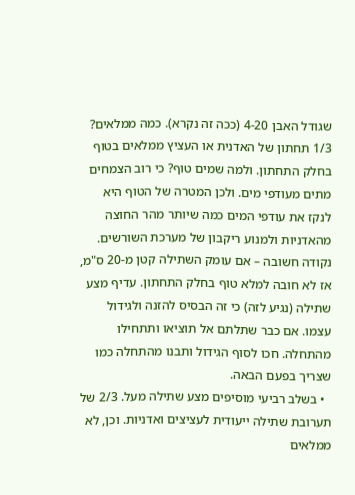שגודל האבן 4-20 (ככה זה נקרא). כמה ממלאים? 1/3 תחתון של האדנית או העציץ ממלאים בטוף בחלק התחתון. ולמה שמים טוף? כי רוב הצמחים מתים מעודפי מים. ולכן המטרה של הטוף היא לנקז את עודפי המים כמה שיותר מהר החוצה מהאדניות ולמנוע ריקבון של מערכת השורשים. נקודה חשובה – אם עומק השתילה קטן מ-20 ס"מ, אז לא חובה למלא טוף בחלק התחתון. עדיף מצע שתילה (נגיע לזה) כי זה הבסיס להזנה ולגידול עצמו. אם כבר שתלתם אל תוציאו ותתחילו מהתחלה. חכו לסוף הגידול ותבנו מהתחלה כמו שצריך בפעם הבאה.
  • בשלב רביעי מוסיפים מצע שתילה מעל. 2/3 של תערובת שתילה ייעודית לעציצים ואדניות. וכן, לא ממלאים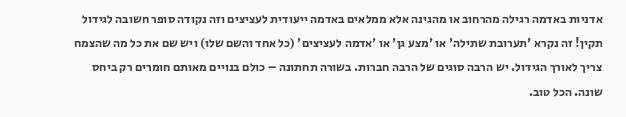אדניות באדמה רגילה מהרחוב או מהגינה אלא ממלאים באדמה ייעודית לעציצים וזה נקודה סופר חשובה לגידול תקין! זה נקרא 'תערובת שתילה' או 'מצע גן' או 'אדמה לעציצים' (כל אחד והשם שלו) ויש שם את כל מה שהצמח צריך לאורך הגידול. יש הרבה סוגים של הרבה חברות. בשורה תחתונה – כולם בנויים מאותם חומרים רק ביחס שונה. הכל טוב.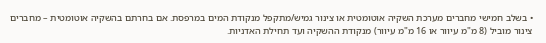• בשלב חמישי מחברים מערכת השקיה אוטומטית או צינור גמיש/מתקפל מנקודת המים במרפסת. אם בחרתם בהשקיה אוטומטית – מחברים צינור מוביל (8 מ"מ עיוור או 16 מ"מ עיוור) מנקודת ההשקיה ועד תחילת האדניות.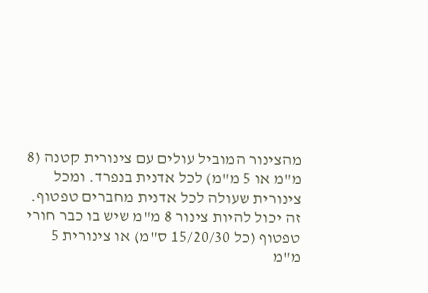מהצינור המוביל עולים עם צינורית קטנה (8 מ"מ או 5 מ"מ) לכל אדנית בנפרד. ומכל צינורית שעולה לכל אדנית מחברים טפטוף. זה יכול להיות צינור 8 מ"מ שיש בו כבר חורי טפטוף (כל 15/20/30 ס"מ) או צינורית 5 מ"מ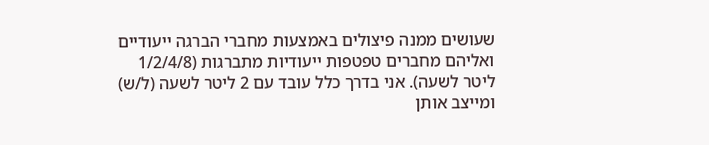שעושים ממנה פיצולים באמצעות מחברי הברגה ייעודיים ואליהם מחברים טפטפות ייעודיות מתברגות (1/2/4/8 ליטר לשעה). אני בדרך כלל עובד עם 2 ליטר לשעה (ל/ש) ומייצב אותן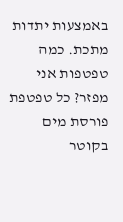באמצעות יתדות מתכת. כמה טפטפות אני מפזר? כל טפטפת פורסת מים בקוטר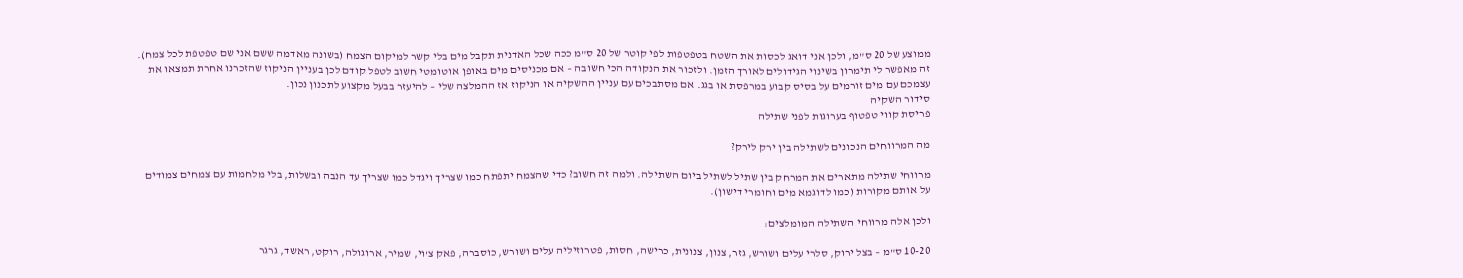ממוצע של 20 ס"מ, ולכן אני דואג לכסות את השטח בטפטפות לפי קוטר של 20 ס"מ ככה שכל האדנית תקבל מים בלי קשר למיקום הצמח (בשונה מאדמה ששם אני שם טפטפת לכל צמח). זה מאפשר לי תימרון בשינוי הגידולים לאורך הזמן. ולזכור את הנקודה הכי חשובה – אם מכניסים מים באופן אוטומטי חשוב לטפל קודם לכן בעניין הניקוז שהזכרנו אחרת תמצאו את עצמכם עם מים זורמים על בסיס קבוע במרפסת או בגג. אם מסתבכים עם עניין ההשקיה או הניקוז אז ההמלצה שלי – להיעזר בבעל מקצוע לתכנון נכון.
סידור השקיה
פריסת קווי טפטוף בערוגות לפני שתילה

מה המרווחים הנכונים לשתילה בין ירק לירק?

מרווחי שתילה מתארים את המרחק בין שתיל לשתיל ביום השתילה. ולמה זה חשוב? כדי שהצמח יתפתח כמו שצריך ויגדל כמו שצריך עד הנבה ובשלות, בלי מלחמות עם צמחים צמודים על אותם מקורות (כמו לדוגמא מים וחומרי דישון).

ולכן אלה מרווחי השתילה המומלצים:

10-20 ס"מ – בצל ירוק, סלרי עלים ושורש, גזר, צנון, צנונית, כרישה, חסות, פטרוזיליה עלים ושורש, כוסברה, פאק צ'וי, שמיר, ארוגולה, רוקט, ראשד, גרגר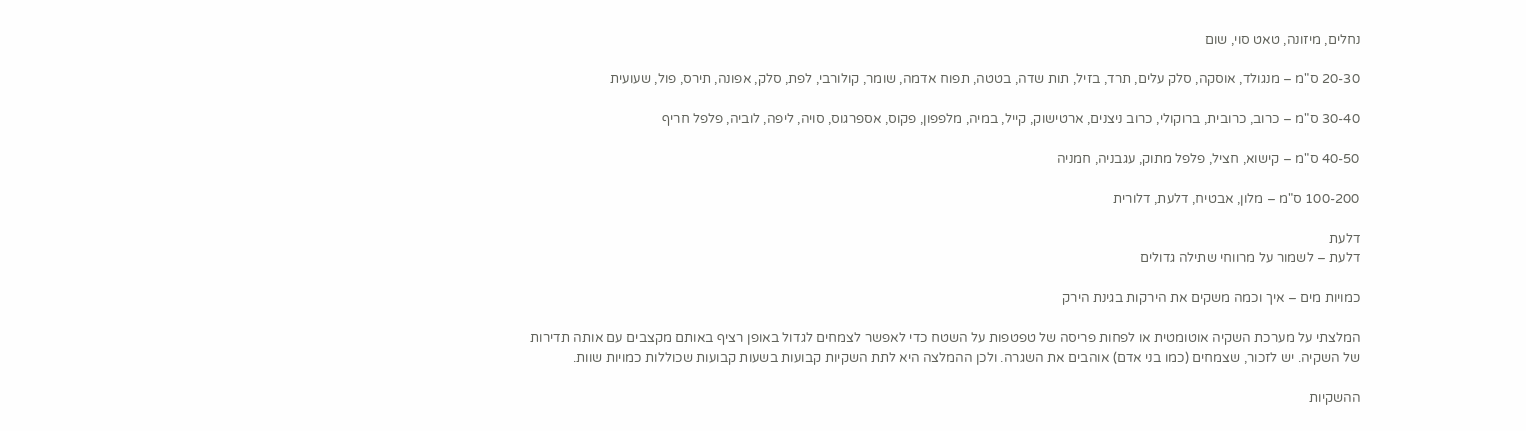נחלים, מיזונה, טאט סוי, שום

20-30 ס"מ – מנגולד, אוסקה, סלק עלים, תרד, בזיל, תות שדה, בטטה, תפוח אדמה, שומר, קולורבי, לפת, סלק, אפונה, תירס, פול, שעועית

30-40 ס"מ – כרוב, כרובית, ברוקולי, כרוב ניצנים, ארטישוק, קייל, במיה, מלפפון, פקוס, אספרגוס, סויה, ליפה, לוביה, פלפל חריף

40-50 ס"מ – קישוא, חציל, פלפל מתוק, עגבניה, חמניה

100-200 ס"מ – מלון, אבטיח, דלעת, דלורית

דלעת
דלעת – לשמור על מרווחי שתילה גדולים

כמויות מים – איך וכמה משקים את הירקות בגינת הירק

המלצתי על מערכת השקיה אוטומטית או לפחות פריסה של טפטפות על השטח כדי לאפשר לצמחים לגדול באופן רציף באותם מקצבים עם אותה תדירות של השקיה. יש לזכור, שצמחים (כמו בני אדם) אוהבים את השגרה. ולכן ההמלצה היא לתת השקיות קבועות בשעות קבועות שכוללות כמויות שוות.

ההשקיות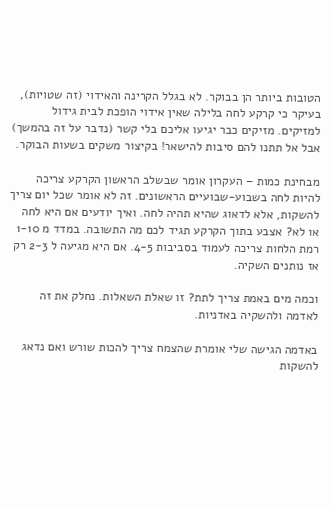הטובות ביותר הן בבוקר. לא בגלל הקרינה והאידוי (זה שטויות), בעיקר כי קרקע לחה בלילה שאין אידוי הופכת לבית גידול למזיקים. מזיקים כבר יגיעו אליכם בלי קשר (נדבר על זה בהמשך) אבל אל תתנו להם סיבות להישאר! בקיצור משקים בשעות הבוקר.

מבחינת כמות – העקרון אומר שבשלב הראשון הקרקע צריכה להיות לחה בשבוע-שבועיים הראשונים. זה לא אומר שכל יום צריך להשקות, אלא לדאוג שהיא תהיה לחה. ואיך יודעים אם היא לחה או לא? אצבע בתוך הקרקע תגיד לכם מה התשובה. במדד מ 1-10 רמת הלחות צריכה לעמוד בסביבות 4-5. אם היא מגיעה ל 2-3 רק אז נותנים השקיה.

וכמה מים באמת צריך לתת? זו שאלת השאלות. נחלק את זה לאדמה ולהשקיה באדניות.

באדמה הגישה שלי אומרת שהצמח צריך להכות שורש ואם נדאג להשקות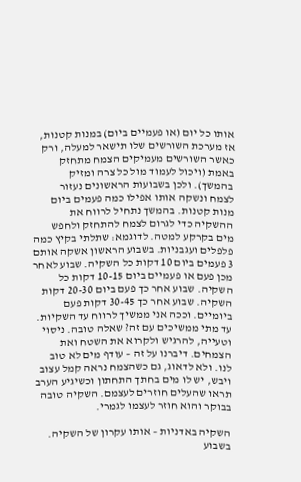אותו כל יום (או פעמיים ביום) במנות קטנות, אז מערכת השורשים שלו תישאר למעלה, ורק כאשר השורשים מעמיקים הצמח מתחזק באמת (ויכול לעמוד מול כל צרה ומזיק בהמשך). ולכן בשבועות הראשונים נעזור לצמח ונשקה אותו אפילו כמה פעמים ביום מנות קטנות. בהמשך נתחיל לרווח את ההשקיה כדי לגרום לצמח להתחזק ולחפש מים בקרקע למטה. לדוגמא: שתלתי בקיץ כמה פלפלים ועגבניות. בשבוע הראשון אשקה אותם 3 פעמים ביום 10 דקות כל השקיה. שבוע לאחר מכן פעם או פעמיים ביום 10-15 דקות כל השקיה. שבוע אחר כך פעם ביום 20-30 דקות השקיה. שבוע אחר כך 30-45 דקות פעם ביומיים. וככה אני ממשיך לרווח עד השקיות. עד מתי ממשיכים עם זה? שאלה טובה. ניסוי וטעייה, להרגיש ולקרוא את השטח ואת הצמחים. דיברנו על זה – עודף מים לא טוב לנו. ולא לדאוג, גם כשהצמח נראה קמל עצוב ויבש, יש לו מים בחתך התחתון וכשיגיע הערב תראו שהעלים חוזרים לעצמם. השקיה טובה בבוקר והוא חוזר לעצמו לגמרי.

השקיה באדניות – אותו עקרון של השקיה. בשבוע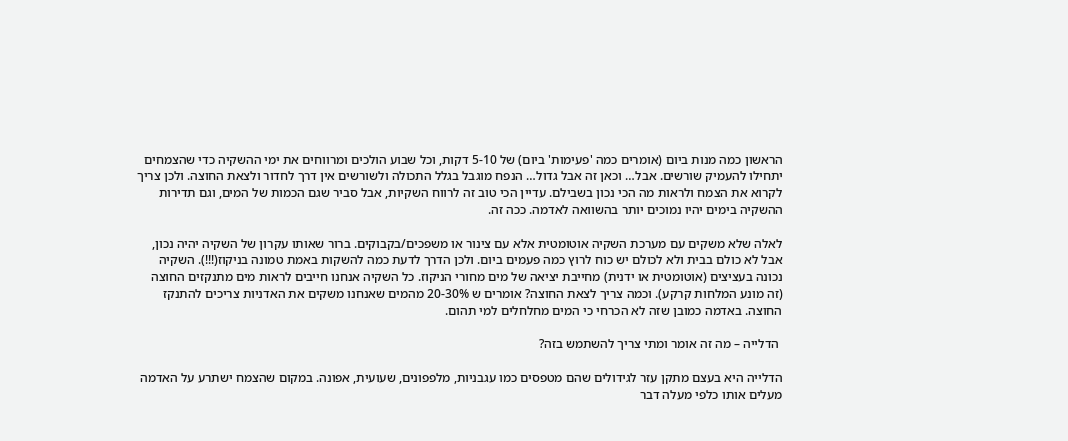הראשון כמה מנות ביום (אומרים כמה 'פעימות' ביום) של 5-10 דקות, וכל שבוע הולכים ומרווחים את ימי ההשקיה כדי שהצמחים יתחילו להעמיק שורשים. אבל… וכאן זה אבל גדול… הנפח מוגבל בגלל התכולה ולשורשים אין דרך לחדור ולצאת החוצה. ולכן צריך לקרוא את הצמח ולראות מה הכי נכון בשבילם. עדיין הכי טוב זה לרווח השקיות, אבל סביר שגם הכמות של המים, וגם תדירות ההשקיה בימים יהיו נמוכים יותר בהשוואה לאדמה. ככה זה.

לאלה שלא משקים עם מערכת השקיה אוטומטית אלא עם צינור או משפכים/בקבוקים. ברור שאותו עקרון של השקיה יהיה נכון, אבל לא כולם בבית ולא לכולם יש כוח לרוץ כמה פעמים ביום. ולכן הדרך לדעת כמה להשקות באמת טמונה בניקוז(!!!). השקיה נכונה בעציצים (אוטומטית או ידנית) מחייבת יציאה של מים מחורי הניקוז. כל השקיה אנחנו חייבים לראות מים מתנקזים החוצה (זה מונע המלחות קרקע). וכמה צריך לצאת החוצה? אומרים ש 20-30% מהמים שאנחנו משקים את האדניות צריכים להתנקז החוצה. באדמה כמובן שזה לא הכרחי כי המים מחלחלים למי תהום.

 הדלייה – מה זה אומר ומתי צריך להשתמש בזה?

הדלייה היא בעצם מתקן עזר לגידולים שהם מטפסים כמו עגבניות, מלפפונים, שעועית, אפונה. במקום שהצמח ישתרע על האדמה מעלים אותו כלפי מעלה דבר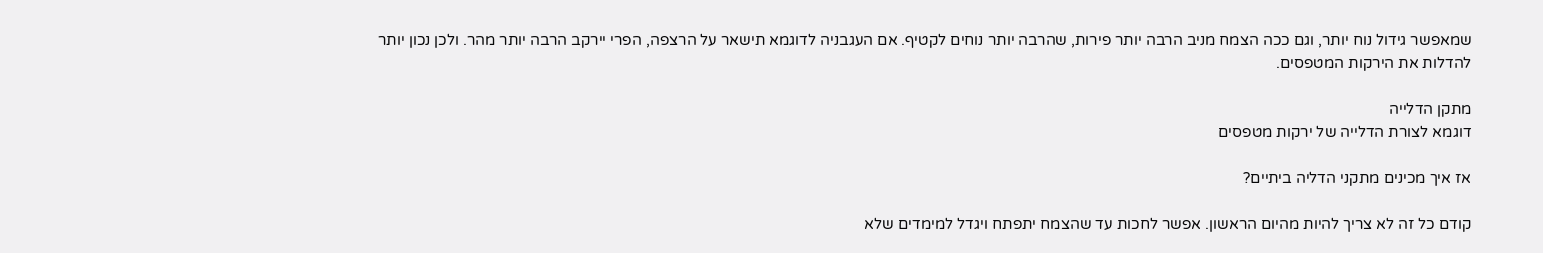שמאפשר גידול נוח יותר, וגם ככה הצמח מניב הרבה יותר פירות, שהרבה יותר נוחים לקטיף. אם העגבניה לדוגמא תישאר על הרצפה, הפרי יירקב הרבה יותר מהר. ולכן נכון יותר להדלות את הירקות המטפסים.

מתקן הדלייה
דוגמא לצורת הדלייה של ירקות מטפסים

אז איך מכינים מתקני הדליה ביתיים?

קודם כל זה לא צריך להיות מהיום הראשון. אפשר לחכות עד שהצמח יתפתח ויגדל למימדים שלא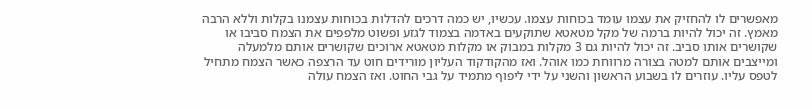מאפשרים לו להחזיק את עצמו עומד בכוחות עצמו. עכשיו, יש כמה דרכים להדלות בכוחות עצמנו בקלות וללא הרבה מאמץ. זה יכול להיות ברמה של מקל מטאטא שתוקעים באדמה בצמוד לגזע ופשוט מלפפים את הצמח סביבו או שקושרים אותו סביב. זה יכול להיות גם 3 מקלות במבוק או מקלות מטאטא ארוכים שקושרים אותם מלמעלה ומייצבים אותם למטה בצורה מרווחת כמו אוהל. ואז מהקודקוד העליון מורידים חוט עד הרצפה כאשר הצמח מתחיל לטפס עליו. עוזרים לו בשבוע הראשון והשני על ידי ליפוף מתמיד על גבי החוט. ואז הצמח עולה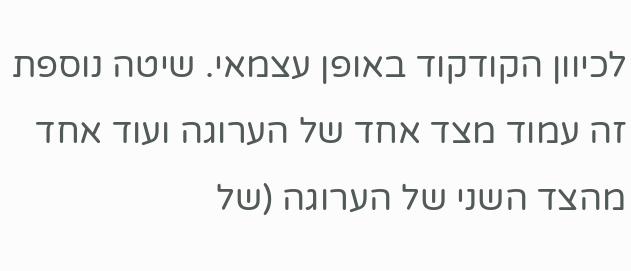לכיוון הקודקוד באופן עצמאי. שיטה נוספת זה עמוד מצד אחד של הערוגה ועוד אחד מהצד השני של הערוגה (של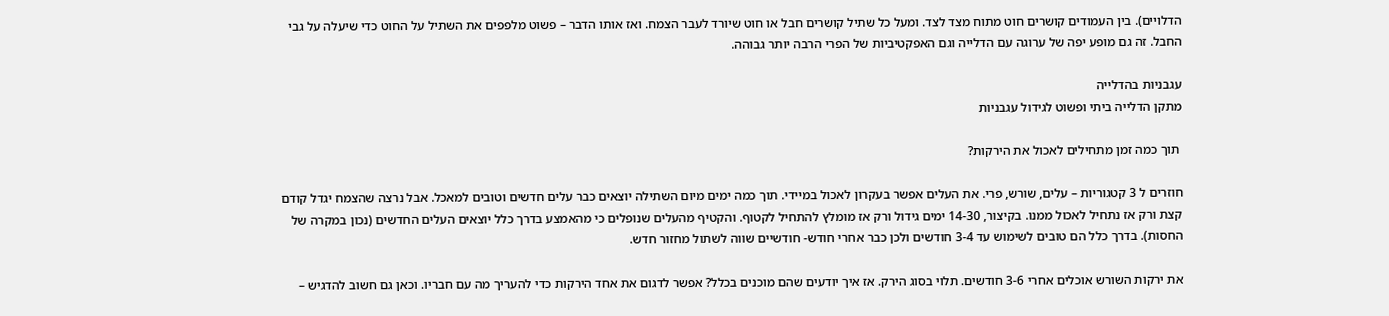הדלויים). בין העמודים קושרים חוט מתוח מצד לצד. ומעל כל שתיל קושרים חבל או חוט שיורד לעבר הצמח. ואז אותו הדבר – פשוט מלפפים את השתיל על החוט כדי שיעלה על גבי החבל. זה גם מופע יפה של ערוגה עם הדלייה וגם האפקטיביות של הפרי הרבה יותר גבוהה.

עגבניות בהדלייה
מתקן הדלייה ביתי ופשוט לגידול עגבניות

 תוך כמה זמן מתחילים לאכול את הירקות?

חוזרים ל 3 קטגוריות – עלים, שורש, פרי. את העלים אפשר בעקרון לאכול במיידי. תוך כמה ימים מיום השתילה יוצאים כבר עלים חדשים וטובים למאכל. אבל נרצה שהצמח יגדל קודם קצת ורק אז נתחיל לאכול ממנו. בקיצור, 14-30 ימים גידול ורק אז מומלץ להתחיל לקטוף. והקטיף מהעלים שנופלים כי מהאמצע בדרך כלל יוצאים העלים החדשים (נכון במקרה של החסות). בדרך כלל הם טובים לשימוש עד 3-4 חודשים ולכן כבר אחרי חודש- חודשיים שווה לשתול מחזור חדש.

את ירקות השורש אוכלים אחרי 3-6 חודשים. תלוי בסוג הירק. אז איך יודעים שהם מוכנים בכלל? אפשר לדגום את אחד הירקות כדי להעריך מה עם חבריו. וכאן גם חשוב להדגיש –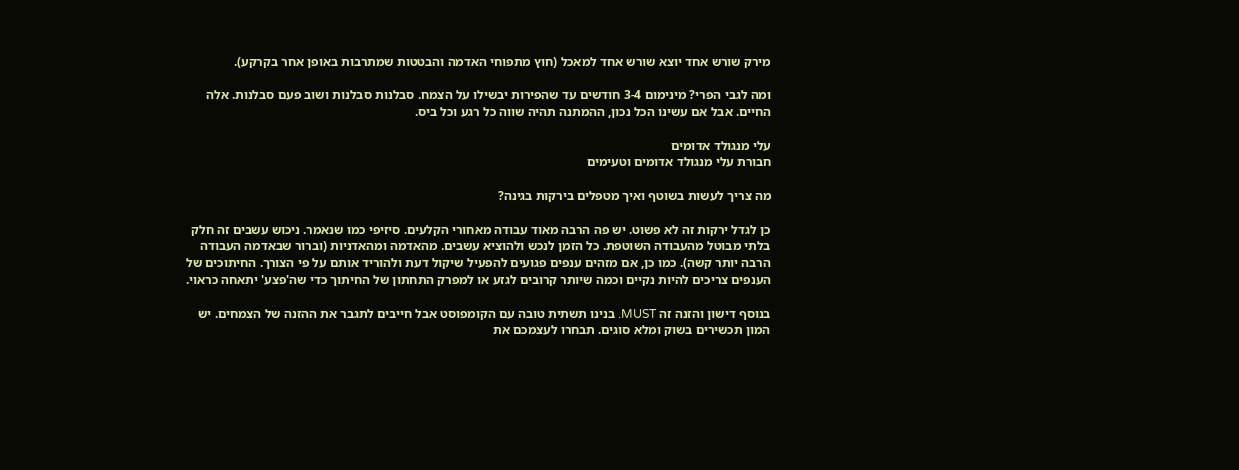מירק שורש אחד יוצא שורש אחד למאכל (חוץ מתפוחי האדמה והבטטות שמתרבות באופן אחר בקרקע).

ומה לגבי הפרי? מינימום 3-4 חודשים עד שהפירות יבשילו על הצמח. סבלנות סבלנות ושוב פעם סבלנות. אלה החיים. אבל אם עשינו הכל נכון, ההמתנה תהיה שווה כל רגע וכל ביס.

עלי מנגולד אדומים
חבורת עלי מנגולד אדומים וטעימים

מה צריך לעשות בשוטף ואיך מטפלים בירקות בגינה?

כן לגדל ירקות זה לא פשוט. יש פה הרבה מאוד עבודה מאחורי הקלעים. סיזיפי כמו שנאמר. ניכוש עשבים זה חלק בלתי מבוטל מהעבודה השוטפת. כל הזמן לנכש ולהוציא עשבים. מהאדמה ומהאדניות (וברור שבאדמה העבודה הרבה יותר קשה). כמו כן, אם מזהים ענפים פגועים להפעיל שיקול דעת ולהוריד אותם על פי הצורך. החיתוכים של הענפים צריכים להיות נקיים וכמה שיותר קרובים לגזע או למפרק התחתון של החיתוך כדי שה'פצע' יתאחה כראוי.

בנוסף דישון והזנה זה MUST. בנינו תשתית טובה עם הקומפוסט אבל חייבים לתגבר את ההזנה של הצמחים. יש המון תכשירים בשוק ומלא סוגים. תבחרו לעצמכם את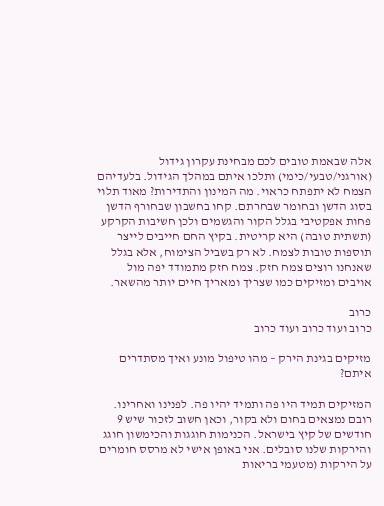אלה שבאמת טובים לכם מבחינת עקרון גידול (אורגני/טבעי/כימי) ותלכו איתם במהלך הגידול. בלעדיהם הצמח לא יתפתח כראוי. מה המינון והתדירות? מאוד תלוי בסוג הדשן ובחומר שבחרתם. קחו בחשבון שבחורף הדשן פחות אפקטיבי בגלל הקור והגשמים ולכן חשיבות הקרקע (תשתית טובה) היא קריטית. בקיץ החם חייבים לייצר תוספות טובות לצמח. לא רק בשביל הצימוח, אלא בגלל שאנחנו רוצים צמח חזק. צמח חזק מתמודד יפה מול אויבים ומזיקים כמו שצריך ומאריך חיים יותר מהשאר.

כרוב
כרוב ועוד כרוב ועוד כרוב

מזיקים בגינת הירק – מהו טיפול מונע ואיך מסתדרים איתם?

המזיקים תמיד היו פה ותמיד יהיו פה. לפנינו ואחרינו. רובם נמצאים בחום ולא בקור, וכאן חשוב לזכור שיש 9 חודשים של קיץ בישראל. הכנימות חוגגות והכימשון חוגג והירקות שלנו סובלים. אני באופן אישי לא מרסס חומרים על הירקות (מטעמי בריאות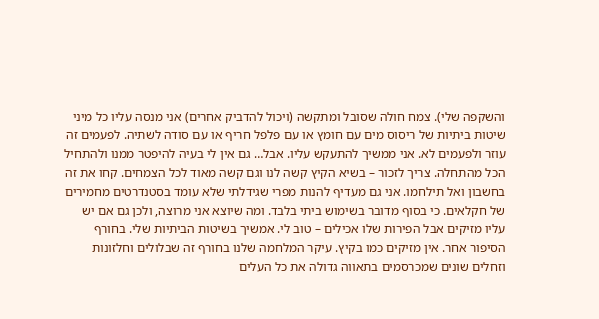והשקפה שלי). צמח חולה שסובל ומתקשה (ויכול להדביק אחרים) אני מנסה עליו כל מיני שיטות ביתיות של ריסוס מים עם חומץ או עם פלפל חריף או עם סודה לשתיה. לפעמים זה עוזר ולפעמים לא. אני ממשיך להתעקש עליו. אבל… גם אין לי בעיה להיפטר ממנו ולהתחיל הכל מהתחלה. צריך לזכור – בשיא הקיץ קשה לנו וגם קשה מאוד לכל הצמחים. קחו את זה בחשבון ואל תילחמו. אני גם מעדיף להנות מפרי שגידלתי שלא עומד בסטנדרטים מחמירים של חקלאים. כי בסוף מדובר בשימוש ביתי בלבד. ומה שיוצא אני מרוצה, ולכן גם אם יש עליו מזיקים אבל הפירות שלו אכילים – טוב לי. אמשיך בשיטות הביתיות שלי. בחורף הסיפור אחר. אין מזיקים כמו בקיץ. עיקר המלחמה שלנו בחורף זה שבלולים וחלזונות וזחלים שונים שמכרסמים בתאווה גדולה את כל העלים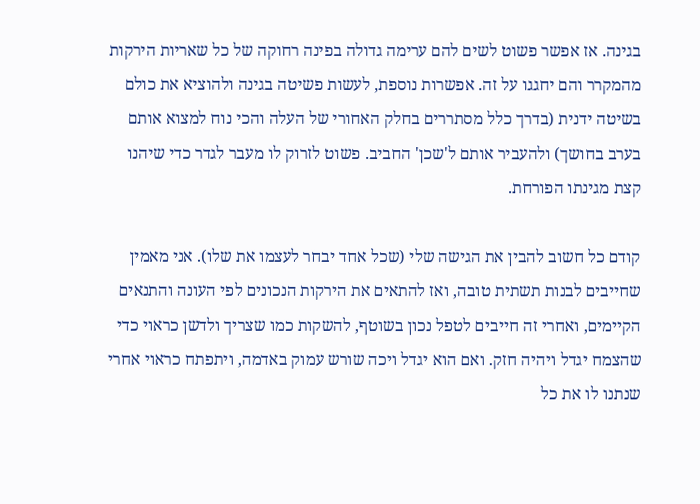בגינה. אז אפשר פשוט לשים להם ערימה גדולה בפינה רחוקה של כל שאריות הירקות מהמקרר והם יחגגו על זה. אפשרות נוספת, לעשות פשיטה בגינה ולהוציא את כולם בשיטה ידנית (בדרך כלל מסתררים בחלק האחורי של העלה והכי נוח למצוא אותם בערב בחושך) ולהעביר אותם ל'שכן' החביב. פשוט לזרוק לו מעבר לגדר כדי שיהנו קצת מגינתו הפורחת.

קודם כל חשוב להבין את הגישה שלי (שכל אחד יבחר לעצמו את שלו). אני מאמין שחייבים לבנות תשתית טובה, ואז להתאים את הירקות הנכונים לפי העונה והתנאים הקיימים, ואחרי זה חייבים לטפל נכון בשוטף, להשקות כמו שצריך ולדשן כראוי כדי שהצמח יגדל ויהיה חזק. ואם הוא יגדל ויכה שורש עמוק באדמה, ויתפתח כראוי אחרי שנתנו לו את כל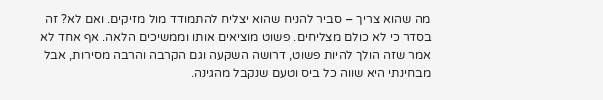מה שהוא צריך – סביר להניח שהוא יצליח להתמודד מול מזיקים. ואם לא? זה בסדר כי לא כולם מצליחים. פשוט מוציאים אותו וממשיכים הלאה. אף אחד לא אמר שזה הולך להיות פשוט, דרושה השקעה וגם הקרבה והרבה מסירות, אבל מבחינתי היא שווה כל ביס וטעם שנקבל מהגינה.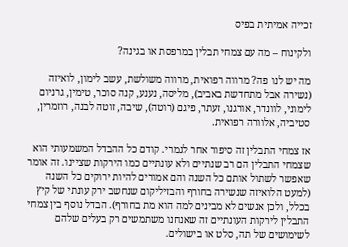זכייה אמיתית בפיס

ולקינוח – מה עם צמחי תבלין במרפסת או בגינה?

מה יש לנו פה? מרווה רפואית, מרווה משולשת, עשב לימון, לואיזה (נשירה אבל מתחדשת באביב), מליסה, נענע, קנה סוכר, טימין, גרניום לימוני, לוונדר, אורגנו, זעתר, פיגם (רוטה), שיבה, זוטה לבנה, רוזמרין, סטיביה, אלוורה רפואית.

אז צמחי התבלין זה סיפור אחר לגמרי. קודם כל ההבדל המשמעותי הוא שצמחי התבלין הם רב שנתיים ולא עונתיים כמו הירקות שציינו. זה אומר שאפשר לשתול אותם כל השנה והם אמורים להיות ירוקים כל השנה (למעט הלואיזה שנשירה בחורף והבזיליקום שנחשב ירק עונתי של קיץ בכלל, ולכן אנשים לא מבינים למה הוא מת בחורף). הבדל נוסף בין צמחי התבלין לירקות העונתיים זה שאנחנו משתמשים רק בעלים שלהם לשימושים של תה, סלט או בישולים.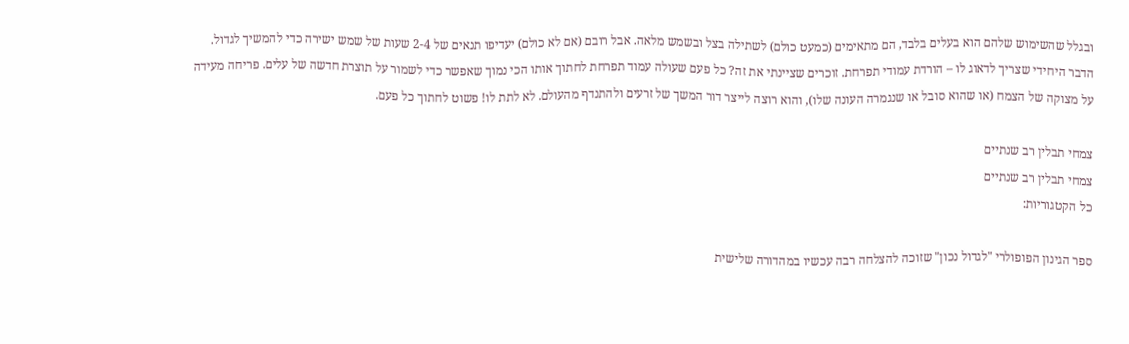ובגלל שהשימוש שלהם הוא בעלים בלבד, הם מתאימים (כמעט כולם) לשתילה בצל ובשמש מלאה. אבל רובם (אם לא כולם) יעדיפו תנאים של 2-4 שעות של שמש ישירה כדי להמשיך לגדול. הדבר היחידי שצריך לדאוג לו – הורדת עמודי תפרחת. זוכרים שציינתי את זה? כל פעם שעולה עמוד תפרחת לחתוך אותו הכי נמוך שאפשר כדי לשמור על תוצרת חדשה של עלים. פריחה מעידה על מצוקה של הצמח (או שהוא סובל או שנגמרה העונה שלו), והוא רוצה לייצר דור המשך של זרעים ולהתנדף מהעולם. לא לתת לו! פשוט לחתוך כל פעם.

צמחי תבלין רב שנתיים
צמחי תבלין רב שנתיים
כל הקטגוריות:

ספר הגינון הפופולרי "לגדול נכון" שזוכה להצלחה רבה עכשיו במהדורה שלישית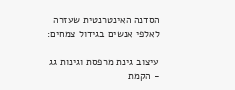הסדנה האינטרנטית שעזרה לאלפי אנשים בגידול צמחים:

עיצוב גינת מרפסת וגינות גג - הקמת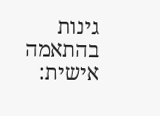גינות בהתאמה אישית: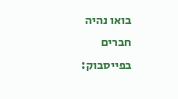בואו נהיה חברים בפייסבוק: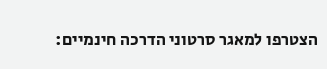הצטרפו למאגר סרטוני הדרכה חינמיים: